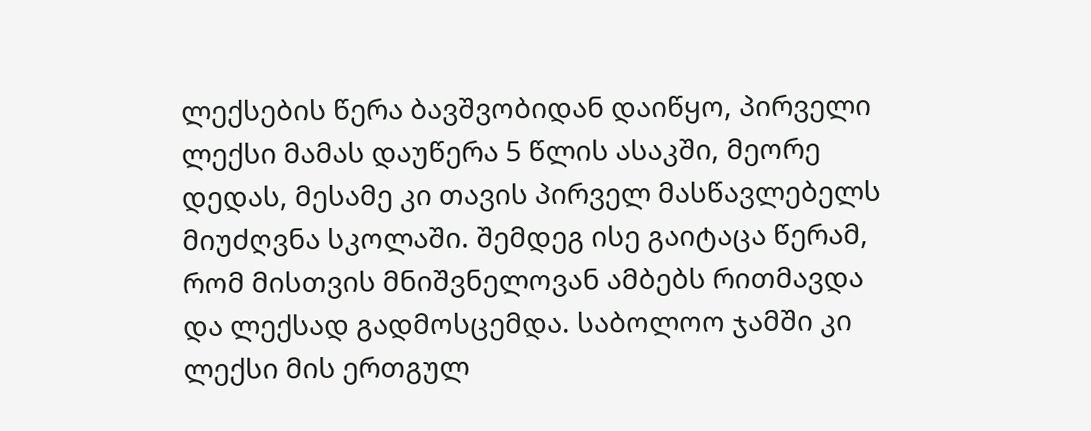ლექსების წერა ბავშვობიდან დაიწყო, პირველი ლექსი მამას დაუწერა 5 წლის ასაკში, მეორე დედას, მესამე კი თავის პირველ მასწავლებელს მიუძღვნა სკოლაში. შემდეგ ისე გაიტაცა წერამ, რომ მისთვის მნიშვნელოვან ამბებს რითმავდა და ლექსად გადმოსცემდა. საბოლოო ჯამში კი ლექსი მის ერთგულ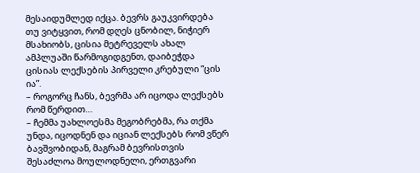მესაიდუმლედ იქცა. ბევრს გაუკვირდება თუ ვიტყვით, რომ დღეს ცნობილ, ნიჭიერ მსახიობს, ცისია მეტრეველს ახალ ამპლუაში წარმოგიდგენთ, დაიბეჭდა ცისიას ლექსების პირველი კრებული “ცის ია”.
– როგორც ჩანს, ბევრმა არ იცოდა ლექსებს რომ წერდით…
– ჩემმა უახლოესმა მეგობრებმა, რა თქმა უნდა, იცოდნენ და იციან ლექსებს რომ ვწერ ბავშვობიდან, მაგრამ ბევრისთვის შესაძლოა მოულოდნელი, ერთგვარი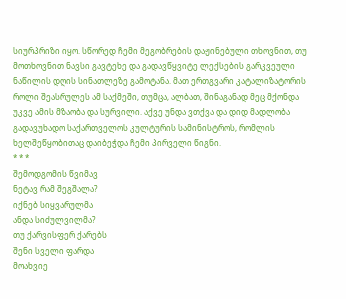სიურპრიზი იყო. სწორედ ჩემი მეგობრების დაჟინებული თხოვნით, თუ მოთხოვნით ნავსი გავტეხე და გადავწყვიტე ლექსების გარკვეული ნაწილის დღის სინათლეზე გამოტანა. მათ ერთგვარი კატალიზატორის როლი შეასრულეს ამ საქმეში, თუმცა, ალბათ, შინაგანად მეც მქონდა უკვე ამის მზაობა და სურვილი. აქვე უნდა ვთქვა და დიდ მადლობა გადავუხადო საქართველოს კულტურის სამინისტროს, რომლის ხელშეწყობითაც დაიბეჭდა ჩემი პირველი წიგნი.
* * *
შემოდგომის წვიმავ
ნეტავ რამ შეგშალა?
იქნებ სიყვარულმა
ანდა სიძულვილმა?
თუ ქარვისფერ ქარებს
შენი სველი ფარდა
მოახვიე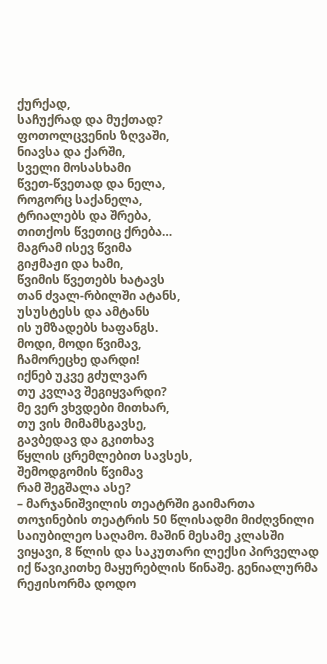ქურქად,
საჩუქრად და მუქთად?
ფოთოლცვენის ზღვაში,
ნიავსა და ქარში,
სველი მოსასხამი
წვეთ-წვეთად და ნელა,
როგორც საქანელა,
ტრიალებს და შრება,
თითქოს წვეთიც ქრება…
მაგრამ ისევ წვიმა
გიჟმაჟი და ხამი,
წვიმის წვეთებს ხატავს
თან ძვალ-რბილში ატანს,
უსუსტესს და ამტანს
ის უმზადებს ხაფანგს.
მოდი, მოდი წვიმავ,
ჩამორეცხე დარდი!
იქნებ უკვე გძულვარ
თუ კვლავ შეგიყვარდი?
მე ვერ ვხვდები მითხარ,
თუ ვის მიმამსგავსე,
გავბედავ და გკითხავ
წყლის ცრემლებით სავსეს,
შემოდგომის წვიმავ
რამ შეგშალა ასე?
– მარჯანიშვილის თეატრში გაიმართა თოჯინების თეატრის 50 წლისადმი მიძღვნილი საიუბილეო საღამო. მაშინ მესამე კლასში ვიყავი, 8 წლის და საკუთარი ლექსი პირველად იქ წავიკითხე მაყურებლის წინაშე. გენიალურმა რეჟისორმა დოდო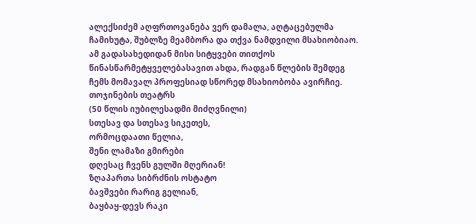ალექსიძემ აღფრთოვანება ვერ დამალა, აღტაცებულმა ჩამიხუტა, შუბლზე მეამბორა და თქვა ნამდვილი მსახიობიაო. ამ გადასახედიდან მისი სიტყვები თითქოს წინასწარმეტყველებასავით ახდა, რადგან წლების შემდეგ ჩემს მომავალ პროფესიად სწორედ მსახიობობა ავირჩიე.
თოჯინების თეატრს
(50 წლის იუბილესადმი მიძღვნილი)
სთესავ და სთესავ სიკეთეს,
ორმოცდაათი წელია,
შენი ლამაზი გმირები
დღესაც ჩვენს გულში მღერიან!
ზღაპართა სიბრძნის ოსტატო
ბავშვები რარიგ გელიან,
ბაყბაყ-დევს რაკი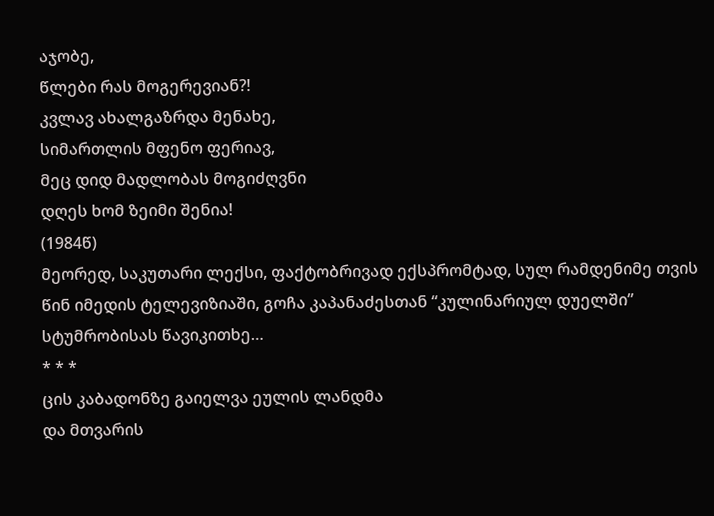აჯობე,
წლები რას მოგერევიან?!
კვლავ ახალგაზრდა მენახე,
სიმართლის მფენო ფერიავ,
მეც დიდ მადლობას მოგიძღვნი
დღეს ხომ ზეიმი შენია!
(1984წ)
მეორედ, საკუთარი ლექსი, ფაქტობრივად ექსპრომტად, სულ რამდენიმე თვის წინ იმედის ტელევიზიაში, გოჩა კაპანაძესთან “კულინარიულ დუელში” სტუმრობისას წავიკითხე…
* * *
ცის კაბადონზე გაიელვა ეულის ლანდმა
და მთვარის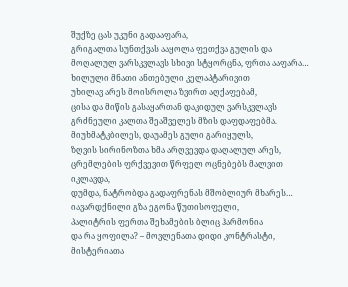შუქზე ცას უკუნი გადააფარა,
გრიგალთა სუნთქვას ააყოლა ფეთქვა გულის და
მოღალულ ვარსკვლავს სხივი სტყორცნა, ფრთა ააფარა…
ხილული მნათი ანთებული კელაპტარივით
უხილავ არეს მოისროლა ზვირთ აღქაფებამ,
ცისა და მიწის გასაყართან დაკიდულ ვარსკვლავს
გრძნეული კალთა შეაშველეს მზის დაფდაფებმა.
მიუხმატკბილეს, დაუამეს გული გარიყულს,
ზღვის სირინოზთა ხმა არღვევდა დაღალულ არეს,
ცრემლების ფრქვევით წრფელ ოცნებებს მალვით იკლავდა,
დუმდა, ნატრობდა გადაფრენას მშობლიურ მხარეს…
იავარდქნილი გზა ეგონა წუთისოფელი,
პალიტრის ფერთა შეხამების ბლიც ჰარმონია
და რა ყოფილა? – მოვლენათა დიდი კონტრასტი,
მისტერიათა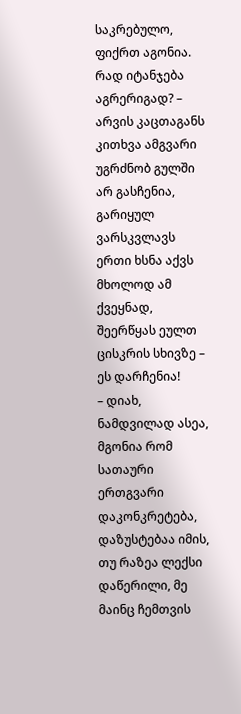საკრებულო, ფიქრთ აგონია.
რად იტანჯება აგრერიგად? – არვის კაცთაგანს
კითხვა ამგვარი უგრძნობ გულში არ გასჩენია,
გარიყულ ვარსკვლავს ერთი ხსნა აქვს მხოლოდ ამ ქვეყნად,
შეერწყას ეულთ ცისკრის სხივზე – ეს დარჩენია!
– დიახ, ნამდვილად ასეა, მგონია რომ სათაური ერთგვარი დაკონკრეტება, დაზუსტებაა იმის, თუ რაზეა ლექსი დაწერილი, მე მაინც ჩემთვის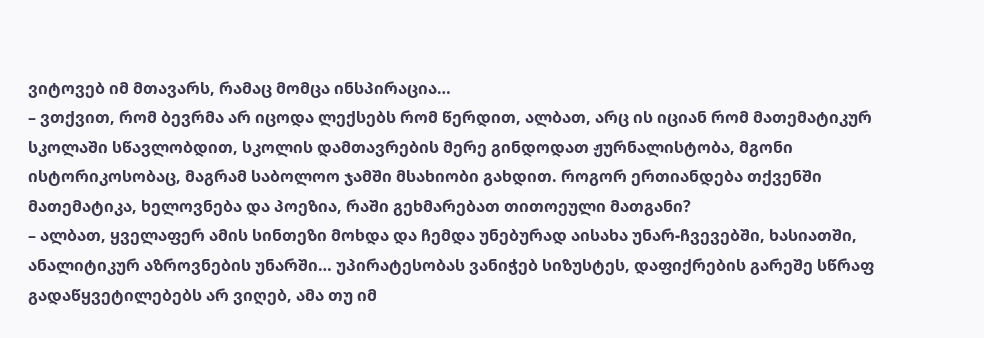ვიტოვებ იმ მთავარს, რამაც მომცა ინსპირაცია…
– ვთქვით, რომ ბევრმა არ იცოდა ლექსებს რომ წერდით, ალბათ, არც ის იციან რომ მათემატიკურ სკოლაში სწავლობდით, სკოლის დამთავრების მერე გინდოდათ ჟურნალისტობა, მგონი ისტორიკოსობაც, მაგრამ საბოლოო ჯამში მსახიობი გახდით. როგორ ერთიანდება თქვენში მათემატიკა, ხელოვნება და პოეზია, რაში გეხმარებათ თითოეული მათგანი?
– ალბათ, ყველაფერ ამის სინთეზი მოხდა და ჩემდა უნებურად აისახა უნარ-ჩვევებში, ხასიათში, ანალიტიკურ აზროვნების უნარში… უპირატესობას ვანიჭებ სიზუსტეს, დაფიქრების გარეშე სწრაფ გადაწყვეტილებებს არ ვიღებ, ამა თუ იმ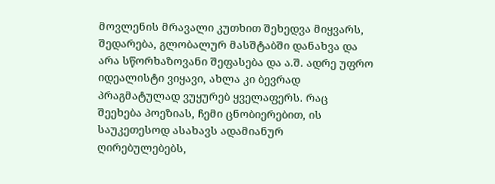მოვლენის მრავალი კუთხით შეხედვა მიყვარს, შედარება, გლობალურ მასშტაბში დანახვა და არა სწორხაზოვანი შეფასება და ა.შ. ადრე უფრო იდეალისტი ვიყავი, ახლა კი ბევრად პრაგმატულად ვუყურებ ყველაფერს. რაც შეეხება პოეზიას, ჩემი ცნობიერებით, ის საუკეთესოდ ასახავს ადამიანურ ღირებულებებს,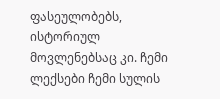ფასეულობებს, ისტორიულ მოვლენებსაც კი. ჩემი ლექსები ჩემი სულის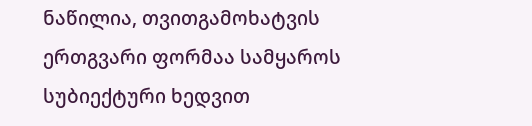ნაწილია, თვითგამოხატვის ერთგვარი ფორმაა სამყაროს სუბიექტური ხედვით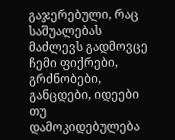გაჯერებული, რაც საშუალებას მაძლევს გადმოვცე ჩემი ფიქრები, გრძნობები, განცდები, იდეები თუ დამოკიდებულება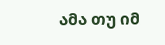ამა თუ იმ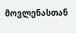მოვლენასთან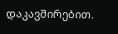დაკავშირებით.